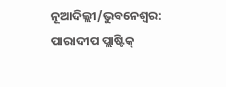ନୂଆଦିଲ୍ଲୀ/ଭୁବନେଶ୍ୱର: ପାରାଦୀପ ପ୍ଲାଷ୍ଟିକ୍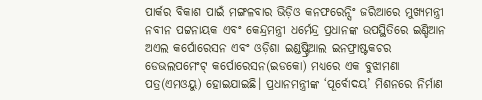ପାର୍କର ବିକାଶ ପାଇଁ ମଙ୍ଗଳବାର ଭିଡ଼ିଓ କନଫରେନ୍ସିଂ ଜରିଆରେ ମୁଖ୍ୟମନ୍ତ୍ରୀ ନବୀନ ପଟ୍ଟନାୟକ ଏବଂ କେନ୍ଦ୍ରମନ୍ତ୍ରୀ ଧର୍ମେନ୍ଦ୍ର ପ୍ରଧାନଙ୍କ ଉପସ୍ଥିତିରେ ଇଣ୍ଡିଆନ ଅଏଲ କର୍ପୋରେସନ ଏବଂ ଓଡ଼ିଶା ଇଣ୍ଡଷ୍ଟ୍ରିଆଲ ଇନଫ୍ରାଷ୍ଟକଚର ଡେଭଲପମେଂଟ୍ କର୍ପୋରେସନ(ଇଡକୋ) ମଧ୍ୟରେ ଏକ ବୁଝାମଣା ପତ୍ର(ଏମଓୟୁ) ହୋଇଯାଇଛି। ପ୍ରଧାନମନ୍ତ୍ରୀଙ୍କ ‘ପୂର୍ବୋଦୟ’ ମିଶନରେ ନିର୍ମାଣ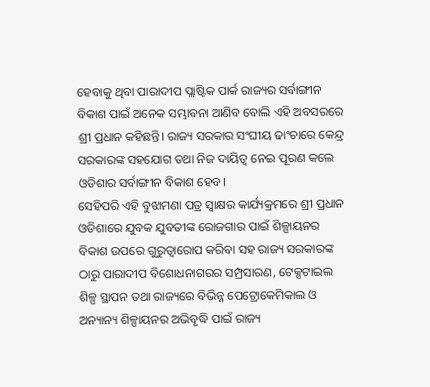ହେବାକୁ ଥିବା ପାରାଦୀପ ପ୍ଲାଷ୍ଟିକ ପାର୍କ ରାଜ୍ୟର ସର୍ବାଙ୍ଗୀନ ବିକାଶ ପାଇଁ ଅନେକ ସମ୍ଭାବନା ଆଣିବ ବୋଲି ଏହି ଅବସରରେ ଶ୍ରୀ ପ୍ରଧାନ କହିଛନ୍ତି। ରାଜ୍ୟ ସରକାର ସଂଘୀୟ ଢାଂଚାରେ କେନ୍ଦ୍ର ସରକାରଙ୍କ ସହଯୋଗ ତଥା ନିଜ ଦାୟିତ୍ୱ ନେଇ ପୂରଣ କଲେ ଓଡିଶାର ସର୍ବାଙ୍ଗୀନ ବିକାଶ ହେବ।
ସେହିପରି ଏହି ବୁଝାମଣା ପତ୍ର ସ୍ୱାକ୍ଷର କାର୍ଯ୍ୟକ୍ରମରେ ଶ୍ରୀ ପ୍ରଧାନ ଓଡିଶାରେ ଯୁବକ ଯୁବତୀଙ୍କ ରୋଜଗାର ପାଇଁ ଶିଳ୍ପାୟନର ବିକାଶ ଉପରେ ଗୁରୁତ୍ୱାରୋପ କରିବା ସହ ରାଜ୍ୟ ସରକାରଙ୍କ ଠାରୁ ପାରାଦୀପ ବିଶୋଧନାଗରର ସମ୍ପ୍ରସାରଣ, ଟେକ୍ସଟାଇଲ ଶିଳ୍ପ ସ୍ଥାପନ ତଥା ରାଜ୍ୟରେ ବିଭିନ୍ନ ପେଟ୍ରୋକେମିକାଲ ଓ ଅନ୍ୟାନ୍ୟ ଶିଳ୍ପାୟନର ଅଭିବୃଦ୍ଧି ପାଇଁ ରାଜ୍ୟ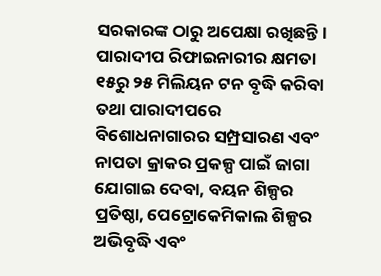ସରକାରଙ୍କ ଠାରୁ ଅପେକ୍ଷା ରଖିଛନ୍ତି। ପାରାଦୀପ ରିଫାଇନାରୀର କ୍ଷମତା ୧୫ରୁ ୨୫ ମିଲିୟନ ଟନ ବୃଦ୍ଧି କରିବା ତଥା ପାରାଦୀପରେ ବିଶୋଧନାଗାରର ସମ୍ପ୍ରସାରଣ ଏବଂ ନାପତା କ୍ରାକର ପ୍ରକଳ୍ପ ପାଇଁ ଜାଗା ଯୋଗାଇ ଦେବା, ବୟନ ଶିଳ୍ପର ପ୍ରତିଷ୍ଠା, ପେଟ୍ରୋକେମିକାଲ ଶିଳ୍ପର ଅଭିବୃଦ୍ଧି ଏବଂ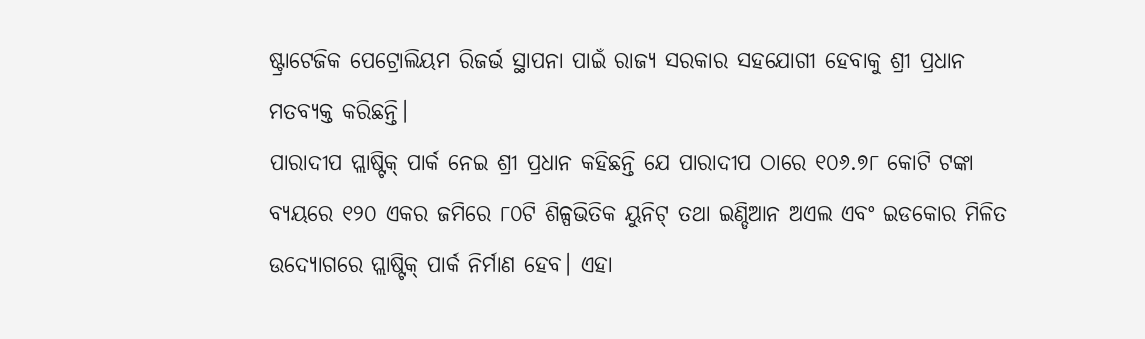ଷ୍ଟ୍ରାଟେଜିକ ପେଟ୍ରୋଲିୟମ ରିଜର୍ଭ ସ୍ଥାପନା ପାଇଁ ରାଜ୍ୟ ସରକାର ସହଯୋଗୀ ହେବାକୁ ଶ୍ରୀ ପ୍ରଧାନ ମତବ୍ୟକ୍ତ କରିଛନ୍ତି।
ପାରାଦୀପ ପ୍ଲାଷ୍ଟିକ୍ ପାର୍କ ନେଇ ଶ୍ରୀ ପ୍ରଧାନ କହିଛନ୍ତି ଯେ ପାରାଦୀପ ଠାରେ ୧୦୬.୭୮ କୋଟି ଟଙ୍କା ବ୍ୟୟରେ ୧୨୦ ଏକର ଜମିରେ ୮୦ଟି ଶିଳ୍ପଭିତିକ ୟୁନିଟ୍ ତଥା ଇଣ୍ଡିଆନ ଅଏଲ ଏବଂ ଇଡକୋର ମିଳିତ ଉଦ୍ୟୋଗରେ ପ୍ଲାଷ୍ଟିକ୍ ପାର୍କ ନିର୍ମାଣ ହେବ। ଏହା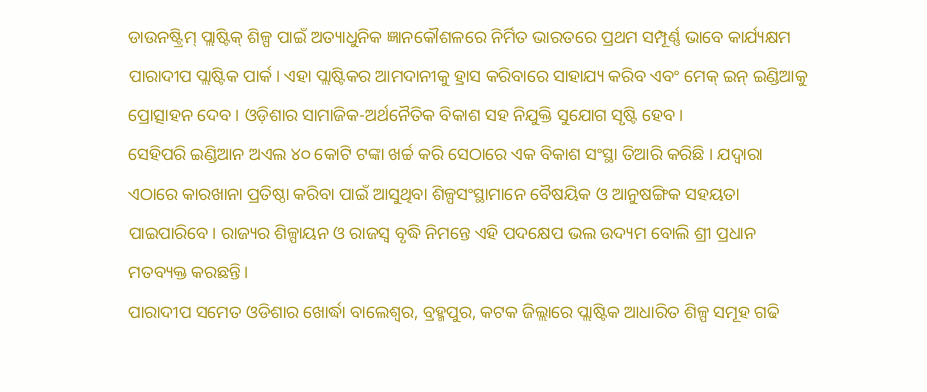ଡାଉନଷ୍ଟ୍ରିମ୍ ପ୍ଲାଷ୍ଟିକ୍ ଶିଳ୍ପ ପାଇଁ ଅତ୍ୟାଧୁନିକ ଜ୍ଞାନକୌଶଳରେ ନିର୍ମିତ ଭାରତରେ ପ୍ରଥମ ସମ୍ପୂର୍ଣ୍ଣ ଭାବେ କାର୍ଯ୍ୟକ୍ଷମ ପାରାଦୀପ ପ୍ଲାଷ୍ଟିକ ପାର୍କ। ଏହା ପ୍ଲାଷ୍ଟିକର ଆମଦାନୀକୁ ହ୍ରାସ କରିବାରେ ସାହାଯ୍ୟ କରିବ ଏବଂ ମେକ୍ ଇନ୍ ଇଣ୍ଡିଆକୁ ପ୍ରୋତ୍ସାହନ ଦେବ। ଓଡ଼ିଶାର ସାମାଜିକ-ଅର୍ଥନୈତିକ ବିକାଶ ସହ ନିଯୁକ୍ତି ସୁଯୋଗ ସୃଷ୍ଟି ହେବ।
ସେହିପରି ଇଣ୍ଡିଆନ ଅଏଲ ୪୦ କୋଟି ଟଙ୍କା ଖର୍ଚ୍ଚ କରି ସେଠାରେ ଏକ ବିକାଶ ସଂସ୍ଥା ତିଆରି କରିଛି । ଯଦ୍ୱାରା ଏଠାରେ କାରଖାନା ପ୍ରତିଷ୍ଠା କରିବା ପାଇଁ ଆସୁଥିବା ଶିଳ୍ପସଂସ୍ଥାମାନେ ବୈଷୟିକ ଓ ଆନୁଷଙ୍ଗିକ ସହୟତା ପାଇପାରିବେ। ରାଜ୍ୟର ଶିଳ୍ପାୟନ ଓ ରାଜସ୍ୱ ବୃଦ୍ଧି ନିମନ୍ତେ ଏହି ପଦକ୍ଷେପ ଭଲ ଉଦ୍ୟମ ବୋଲି ଶ୍ରୀ ପ୍ରଧାନ ମତବ୍ୟକ୍ତ କରଛନ୍ତି।
ପାରାଦୀପ ସମେତ ଓଡିଶାର ଖୋର୍ଦ୍ଧା ବାଲେଶ୍ୱର, ବ୍ରହ୍ମପୁର, କଟକ ଜିଲ୍ଲାରେ ପ୍ଲାଷ୍ଟିକ ଆଧାରିତ ଶିଳ୍ପ ସମୂହ ଗଢି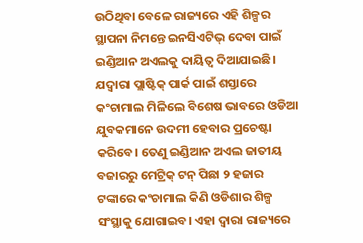ଉଠିଥିବା ବେଳେ ରାଜ୍ୟରେ ଏହି ଶିଳ୍ପର ସ୍ଥାପନା ନିମନ୍ତେ ଇନସିଏଟିଭ୍ ଦେବା ପାଇଁ ଇଣ୍ଡିଆନ ଅଏଲକୁ ଦାୟିତ୍ୱ ଦିଆଯାଇଛି। ଯଦ୍ୱାରା ପ୍ଲାଷ୍ଟିକ୍ ପାର୍କ ପାଇଁ ଶସ୍ତାରେ କଂଚାମାଲ ମିଳିଲେ ବିଶେଷ ଭାବରେ ଓଡିଆ ଯୁବକମାନେ ଉଦମୀ ହେବାର ପ୍ରଚେଷ୍ଟା କରିବେ। ତେଣୁ ଇଣ୍ଡିଆନ ଅଏଲ ଜାତୀୟ ବଜାରରୁ ମେଟ୍ରିକ୍ ଟନ୍ ପିଛା ୨ ହଜାର ଟଙ୍କାରେ କଂଚାମାଲ କିଣି ଓଡିଶାର ଶିଳ୍ପ ସଂସ୍ଥାକୁ ଯୋଗାଇବ। ଏହା ଦ୍ୱାରା ରାଜ୍ୟରେ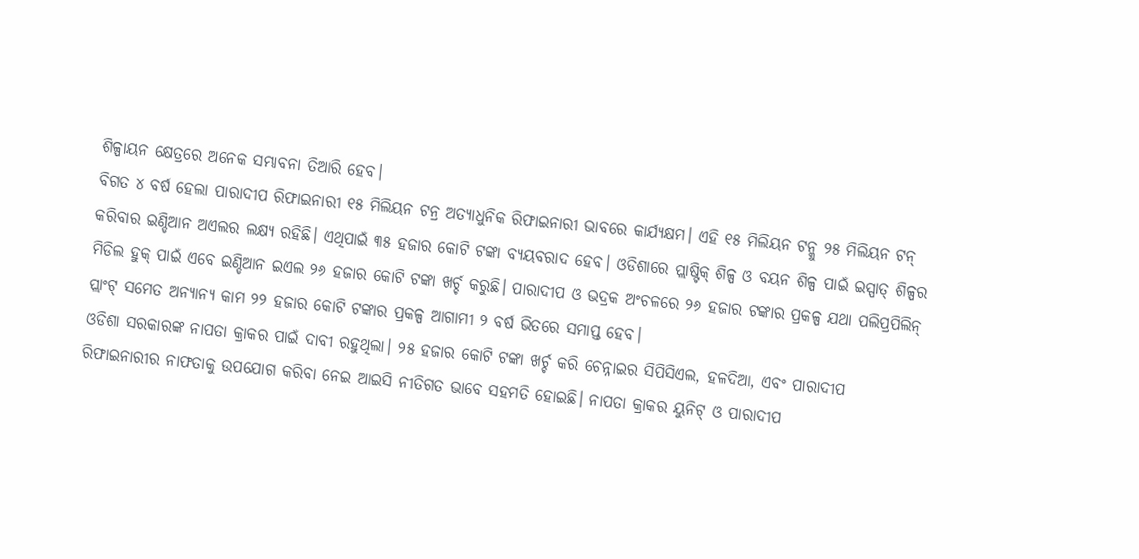ଶିଳ୍ପାୟନ କ୍ଷେତ୍ରରେ ଅନେକ ସମ୍ଭାବନା ତିଆରି ହେବ।
ବିଗତ ୪ ବର୍ଷ ହେଲା ପାରାଦୀପ ରିଫାଇନାରୀ ୧୫ ମିଲିୟନ ଟନ୍ର ଅତ୍ୟାଧୁନିକ ରିଫାଇନାରୀ ଭାବରେ କାର୍ଯ୍ୟକ୍ଷମ। ଏହି ୧୫ ମିଲିୟନ ଟନ୍କୁ ୨୫ ମିଲିୟନ ଟନ୍ କରିବାର ଇଣ୍ଡିଆନ ଅଏଲର ଲକ୍ଷ୍ୟ ରହିଛି। ଏଥିପାଇଁ ୩୫ ହଜାର କୋଟି ଟଙ୍କା ବ୍ୟୟବରାଦ ହେବ। ଓଡିଶାରେ ପ୍ଲାଷ୍ଟିକ୍ ଶିଳ୍ପ ଓ ବୟନ ଶିଳ୍ପ ପାଇଁ ଇସ୍ପାତ୍ ଶିଳ୍ପର ମିଡିଲ ହୁକ୍ ପାଇଁ ଏବେ ଇଣ୍ଡିଆନ ଇଏଲ ୨୬ ହଜାର କୋଟି ଟଙ୍କା ଖର୍ଚ୍ଚ କରୁଛି। ପାରାଦୀପ ଓ ଭଦ୍ରକ ଅଂଚଳରେ ୨୬ ହଜାର ଟଙ୍କାର ପ୍ରକଳ୍ପ ଯଥା ପଲିପ୍ରପିଲିନ୍ ପ୍ଲାଂଟ୍ ସମେତ ଅନ୍ୟାନ୍ୟ କାମ ୨୨ ହଜାର କୋଟି ଟଙ୍କାର ପ୍ରକଳ୍ପ ଆଗାମୀ ୨ ବର୍ଷ ଭିତରେ ସମାପ୍ତ ହେବ।
ଓଡିଶା ସରକାରଙ୍କ ନାପତା କ୍ରାକର ପାଇଁ ଦାବୀ ରହୁଥିଲା। ୨୫ ହଜାର କୋଟି ଟଙ୍କା ଖର୍ଚ୍ଚ କରି ଚେନ୍ନାଇର ସିପିସିଏଲ, ହଳଦିଆ, ଏବଂ ପାରାଦୀପ ରିଫାଇନାରୀର ନାଫତାକୁ ଉପଯୋଗ କରିବା ନେଇ ଆଇସି ନୀତିଗତ ଭାବେ ସହମତି ହୋଇଛି। ନାପତା କ୍ରାକର ୟୁନିଟ୍ ଓ ପାରାଦୀପ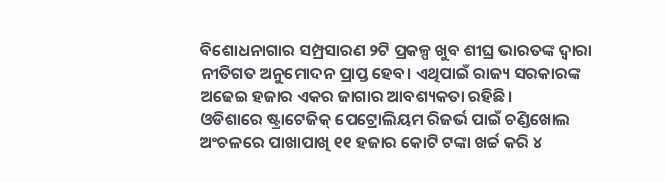ବିଶୋଧନାଗାର ସମ୍ପ୍ରସାରଣ ୨ଟି ପ୍ରକଳ୍ପ ଖୁବ ଶୀଘ୍ର ଭାରତଙ୍କ ଦ୍ୱାରା ନୀତିଗତ ଅନୁମୋଦନ ପ୍ରାପ୍ତ ହେବ। ଏଥିପାଇଁ ରାଜ୍ୟ ସରକାରଙ୍କ ଅଢେଇ ହଜାର ଏକର ଜାଗାର ଆବଶ୍ୟକତା ରହିଛି।
ଓଡିଶାରେ ଷ୍ଟ୍ରାଟେଜିକ୍ ପେଟ୍ରୋଲିୟମ ରିଜର୍ଭ ପାଇଁ ଚଣ୍ଡିଖୋଲ ଅଂଚଳରେ ପାଖାପାଖି ୧୧ ହଜାର କୋଟି ଟଙ୍କା ଖର୍ଚ୍ଚ କରି ୪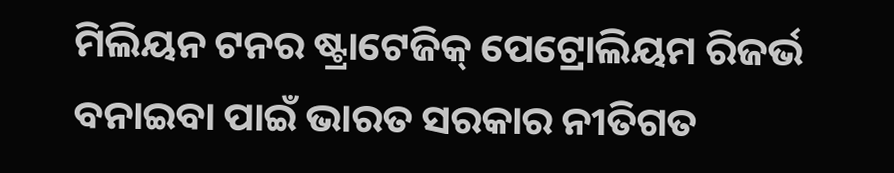ମିଲିୟନ ଟନର ଷ୍ଟ୍ରାଟେଜିକ୍ ପେଟ୍ରୋଲିୟମ ରିଜର୍ଭ ବନାଇବା ପାଇଁ ଭାରତ ସରକାର ନୀତିଗତ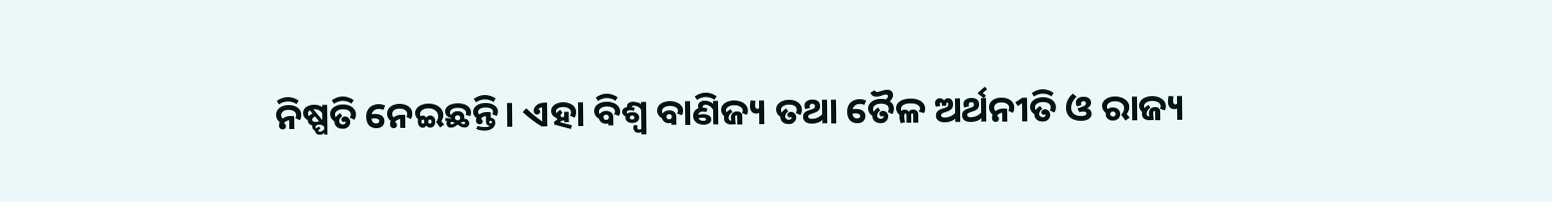ନିଷ୍ପତି ନେଇଛନ୍ତି। ଏହା ବିଶ୍ୱ ବାଣିଜ୍ୟ ତଥା ତୈଳ ଅର୍ଥନୀତି ଓ ରାଜ୍ୟ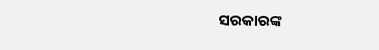ସରକାରଙ୍କ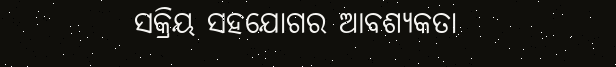ସକ୍ରିୟ ସହଯୋଗର ଆବଶ୍ୟକତା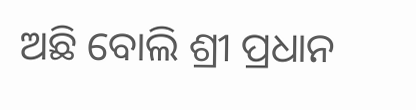ଅଛି ବୋଲି ଶ୍ରୀ ପ୍ରଧାନ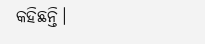କହିଛନ୍ତି।